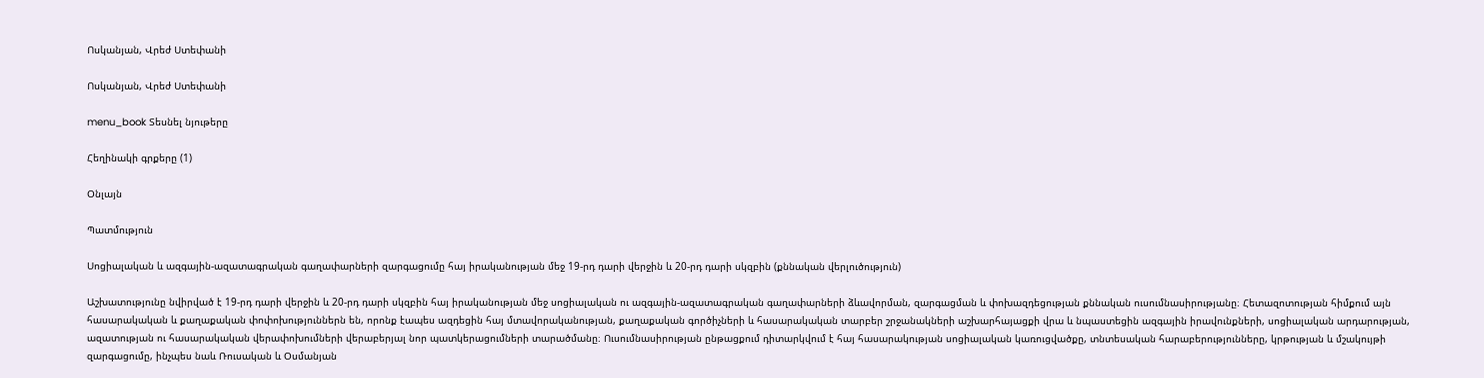Ոսկանյան, Վրեժ Ստեփանի

Ոսկանյան, Վրեժ Ստեփանի

menu_book Տեսնել նյութերը

Հեղինակի գրքերը (1)

Օնլայն

Պատմություն

Սոցիալական և ազգային-ազատագրական գաղափարների զարգացումը հայ իրականության մեջ 19-րդ դարի վերջին և 20-րդ դարի սկզբին (քննական վերլուծություն)

Աշխատությունը նվիրված է 19-րդ դարի վերջին և 20-րդ դարի սկզբին հայ իրականության մեջ սոցիալական ու ազգային-ազատագրական գաղափարների ձևավորման, զարգացման և փոխազդեցության քննական ուսումնասիրությանը։ Հետազոտության հիմքում այն հասարակական և քաղաքական փոփոխություններն են, որոնք էապես ազդեցին հայ մտավորականության, քաղաքական գործիչների և հասարակական տարբեր շրջանակների աշխարհայացքի վրա և նպաստեցին ազգային իրավունքների, սոցիալական արդարության, ազատության ու հասարակական վերափոխումների վերաբերյալ նոր պատկերացումների տարածմանը։ Ուսումնասիրության ընթացքում դիտարկվում է հայ հասարակության սոցիալական կառուցվածքը, տնտեսական հարաբերությունները, կրթության և մշակույթի զարգացումը, ինչպես նաև Ռուսական և Օսմանյան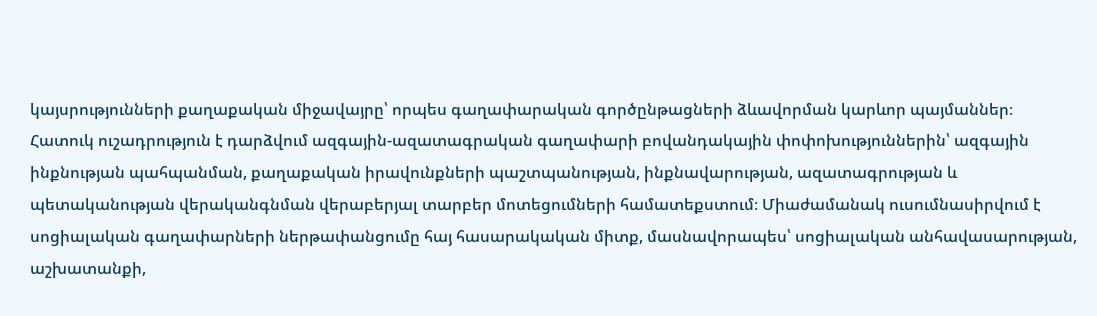կայսրությունների քաղաքական միջավայրը՝ որպես գաղափարական գործընթացների ձևավորման կարևոր պայմաններ։ Հատուկ ուշադրություն է դարձվում ազգային-ազատագրական գաղափարի բովանդակային փոփոխություններին՝ ազգային ինքնության պահպանման, քաղաքական իրավունքների պաշտպանության, ինքնավարության, ազատագրության և պետականության վերականգնման վերաբերյալ տարբեր մոտեցումների համատեքստում։ Միաժամանակ ուսումնասիրվում է սոցիալական գաղափարների ներթափանցումը հայ հասարակական միտք, մասնավորապես՝ սոցիալական անհավասարության, աշխատանքի,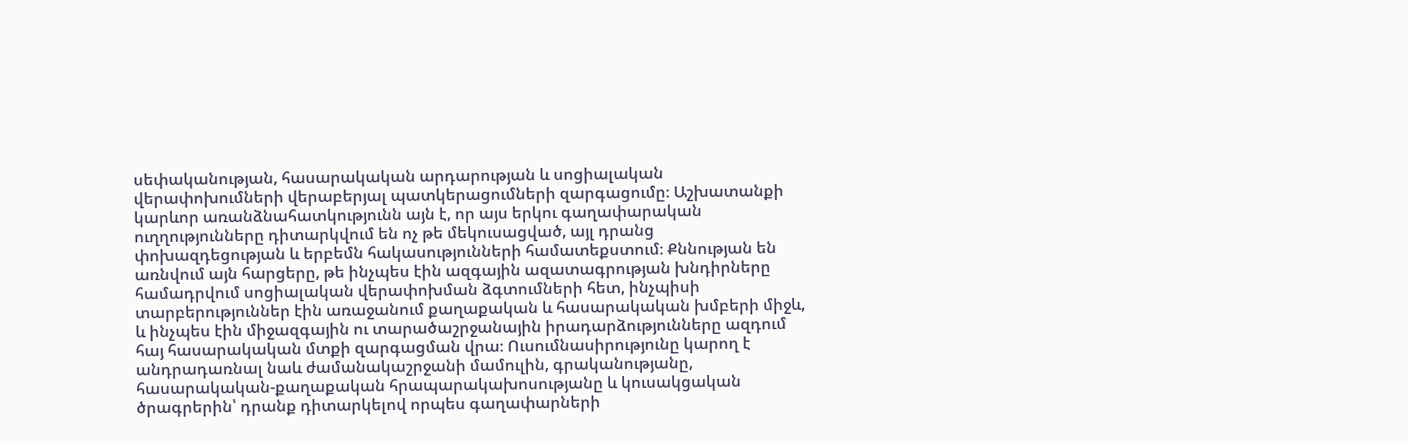սեփականության, հասարակական արդարության և սոցիալական վերափոխումների վերաբերյալ պատկերացումների զարգացումը։ Աշխատանքի կարևոր առանձնահատկությունն այն է, որ այս երկու գաղափարական ուղղությունները դիտարկվում են ոչ թե մեկուսացված, այլ դրանց փոխազդեցության և երբեմն հակասությունների համատեքստում։ Քննության են առնվում այն հարցերը, թե ինչպես էին ազգային ազատագրության խնդիրները համադրվում սոցիալական վերափոխման ձգտումների հետ, ինչպիսի տարբերություններ էին առաջանում քաղաքական և հասարակական խմբերի միջև, և ինչպես էին միջազգային ու տարածաշրջանային իրադարձությունները ազդում հայ հասարակական մտքի զարգացման վրա։ Ուսումնասիրությունը կարող է անդրադառնալ նաև ժամանակաշրջանի մամուլին, գրականությանը, հասարակական-քաղաքական հրապարակախոսությանը և կուսակցական ծրագրերին՝ դրանք դիտարկելով որպես գաղափարների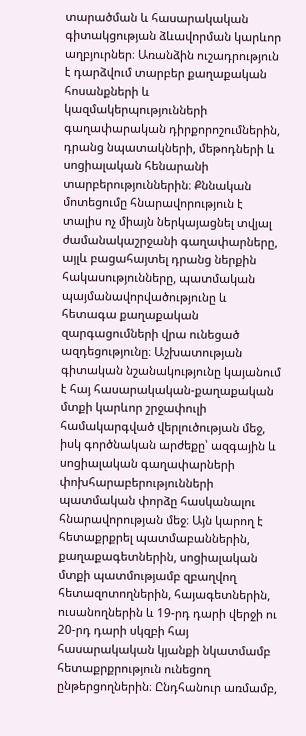տարածման և հասարակական գիտակցության ձևավորման կարևոր աղբյուրներ։ Առանձին ուշադրություն է դարձվում տարբեր քաղաքական հոսանքների և կազմակերպությունների գաղափարական դիրքորոշումներին, դրանց նպատակների, մեթոդների և սոցիալական հենարանի տարբերություններին։ Քննական մոտեցումը հնարավորություն է տալիս ոչ միայն ներկայացնել տվյալ ժամանակաշրջանի գաղափարները, այլև բացահայտել դրանց ներքին հակասությունները, պատմական պայմանավորվածությունը և հետագա քաղաքական զարգացումների վրա ունեցած ազդեցությունը։ Աշխատության գիտական նշանակությունը կայանում է հայ հասարակական-քաղաքական մտքի կարևոր շրջափուլի համակարգված վերլուծության մեջ, իսկ գործնական արժեքը՝ ազգային և սոցիալական գաղափարների փոխհարաբերությունների պատմական փորձը հասկանալու հնարավորության մեջ։ Այն կարող է հետաքրքրել պատմաբաններին, քաղաքագետներին, սոցիալական մտքի պատմությամբ զբաղվող հետազոտողներին, հայագետներին, ուսանողներին և 19-րդ դարի վերջի ու 20-րդ դարի սկզբի հայ հասարակական կյանքի նկատմամբ հետաքրքրություն ունեցող ընթերցողներին։ Ընդհանուր առմամբ,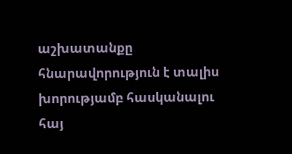աշխատանքը հնարավորություն է տալիս խորությամբ հասկանալու հայ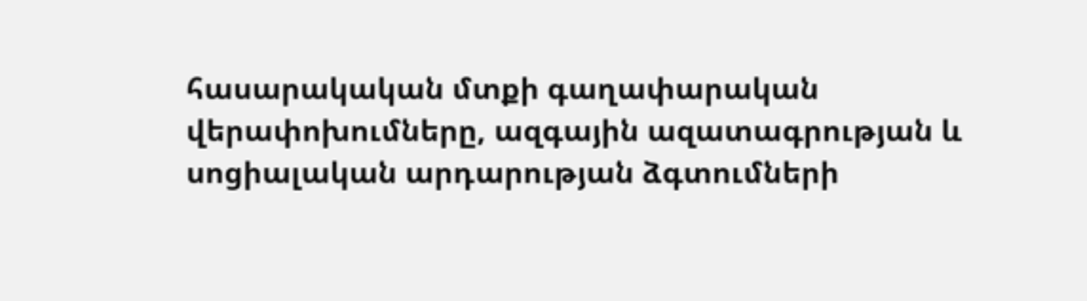հասարակական մտքի գաղափարական վերափոխումները, ազգային ազատագրության և սոցիալական արդարության ձգտումների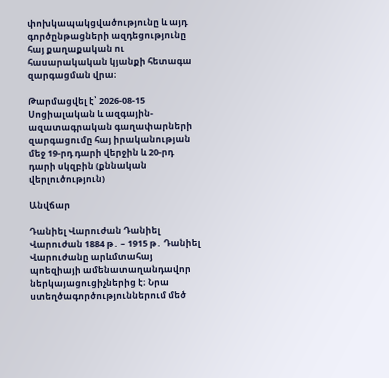փոխկապակցվածությունը և այդ գործընթացների ազդեցությունը հայ քաղաքական ու հասարակական կյանքի հետագա զարգացման վրա։

Թարմացվել է՝ 2026-08-15
Սոցիալական և ազգային-ազատագրական գաղափարների զարգացումը հայ իրականության մեջ 19-րդ դարի վերջին և 20-րդ դարի սկզբին (քննական վերլուծություն)

Անվճար

Դանիել Վարուժան Դանիել Վարուժան 1884 թ․ – 1915 թ․ Դանիել Վարուժանը արևմտահայ պոեզիայի ամենատաղանդավոր ներկայացուցիչներից է։ Նրա ստեղծագործություններում մեծ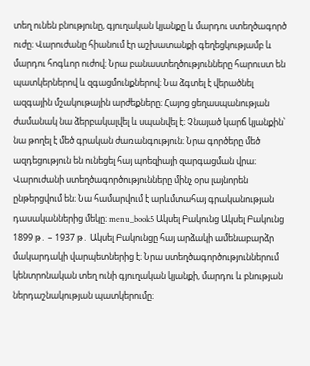տեղ ունեն բնությունը, գյուղական կյանքը և մարդու ստեղծագործ ուժը։ Վարուժանը հիանում էր աշխատանքի գեղեցկությամբ և մարդու հոգևոր ուժով։ Նրա բանաստեղծությունները հարուստ են պատկերներով և զգացմունքներով։ Նա ձգտել է վերածնել ազգային մշակութային արժեքները։ Հայոց ցեղասպանության ժամանակ նա ձերբակալվել և սպանվել է։ Չնայած կարճ կյանքին՝ նա թողել է մեծ գրական ժառանգություն։ Նրա գործերը մեծ ազդեցություն են ունեցել հայ պոեզիայի զարգացման վրա։ Վարուժանի ստեղծագործությունները մինչ օրս լայնորեն ընթերցվում են։ Նա համարվում է արևմտահայ գրականության դասականներից մեկը։ menu_book5 Ակսել Բակունց Ակսել Բակունց 1899 թ․ – 1937 թ․ Ակսել Բակունցը հայ արձակի ամենաբարձր մակարդակի վարպետներից է։ Նրա ստեղծագործություններում կենտրոնական տեղ ունի գյուղական կյանքի, մարդու և բնության ներդաշնակության պատկերումը։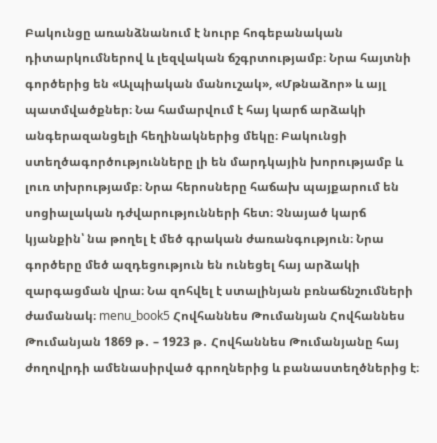Բակունցը առանձնանում է նուրբ հոգեբանական դիտարկումներով և լեզվական ճշգրտությամբ։ Նրա հայտնի գործերից են «Ալպիական մանուշակ», «Մթնաձոր» և այլ պատմվածքներ։ Նա համարվում է հայ կարճ արձակի անգերազանցելի հեղինակներից մեկը։ Բակունցի ստեղծագործությունները լի են մարդկային խորությամբ և լուռ տխրությամբ։ Նրա հերոսները հաճախ պայքարում են սոցիալական դժվարությունների հետ։ Չնայած կարճ կյանքին՝ նա թողել է մեծ գրական ժառանգություն։ Նրա գործերը մեծ ազդեցություն են ունեցել հայ արձակի զարգացման վրա։ Նա զոհվել է ստալինյան բռնաճնշումների ժամանակ։ menu_book5 Հովհաննես Թումանյան Հովհաննես Թումանյան 1869 թ․ – 1923 թ․ Հովհաննես Թումանյանը հայ ժողովրդի ամենասիրված գրողներից և բանաստեղծներից է։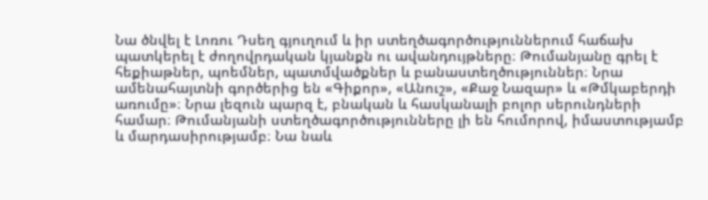Նա ծնվել է Լոռու Դսեղ գյուղում և իր ստեղծագործություններում հաճախ պատկերել է ժողովրդական կյանքն ու ավանդույթները։ Թումանյանը գրել է հեքիաթներ, պոեմներ, պատմվածքներ և բանաստեղծություններ։ Նրա ամենահայտնի գործերից են «Գիքոր», «Անուշ», «Քաջ Նազար» և «Թմկաբերդի առումը»։ Նրա լեզուն պարզ է, բնական և հասկանալի բոլոր սերունդների համար։ Թումանյանի ստեղծագործությունները լի են հումորով, իմաստությամբ և մարդասիրությամբ։ Նա նաև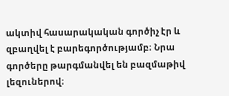ակտիվ հասարակական գործիչ էր և զբաղվել է բարեգործությամբ։ Նրա գործերը թարգմանվել են բազմաթիվ լեզուներով։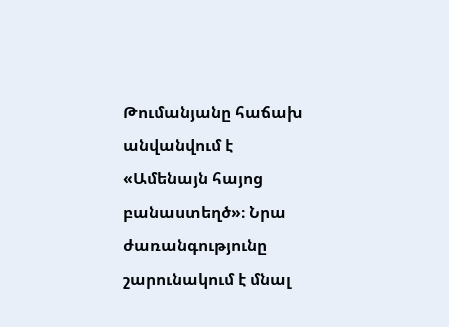Թումանյանը հաճախ անվանվում է «Ամենայն հայոց բանաստեղծ»։ Նրա ժառանգությունը շարունակում է մնալ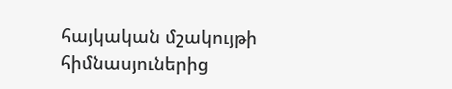հայկական մշակույթի հիմնասյուներից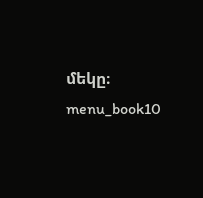մեկը։ menu_book10